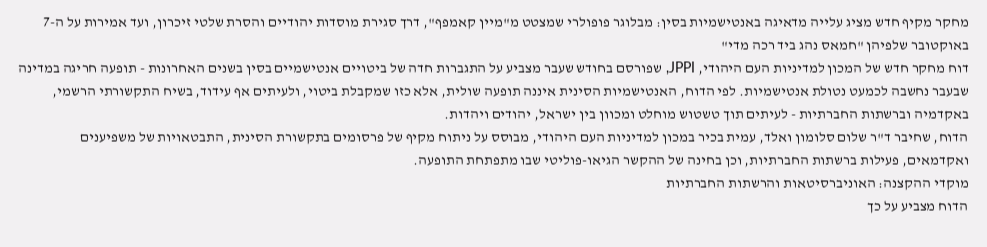מחקר מקיף חדש מציג עלייה מדאיגה באנטישמיות בסין: מבלוגר פופולרי שמצטט מ"מיין קאמפף", דרך סגירת מוסדות יהודיים והסרת שלטי זיכרון, ועד אמירות על ה-7 באוקטובר שלפיהן "חמאס נהג ביד רכה מדי"
דוח מחקר חדש של המכון למדיניות העם היהודי, JPPI, שפורסם בחודש שעבר מצביע על התגברות חדה של ביטויים אנטישמיים בסין בשנים האחרונות - תופעה חריגה במדינה שבעבר נחשבה לכמעט נטולת אנטישמיות. לפי הדוח, האנטישמיות הסינית איננה תופעה שולית, אלא כזו שמקבלת ביטוי, ולעיתים אף עידוד, בשיח התקשורתי הרשמי, באקדמיה וברשתות החברתיות - לעיתים תוך טשטוש מוחלט ומכוון בין ישראל, יהודים ויהדות.
הדוח, שחיבר ד"ר שלום סלומון ואלד, עמית בכיר במכון למדיניות העם היהודי, מבוסס על ניתוח מקיף של פרסומים בתקשורת הסינית, התבטאויות של משפיענים ואקדמאים, פעילות ברשתות החברתיות, וכן בחינה של ההקשר הגיאו-פוליטי שבו מתפתחת התופעה.
מוקדי ההקצנה: האוניברסיטאות והרשתות החברתיות
הדוח מצביע על כך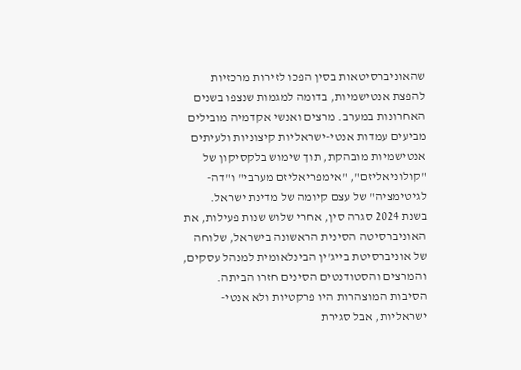שהאוניברסיטאות בסין הפכו לזירות מרכזיות להפצת אנטישמיות, בדומה למגמות שנצפו בשנים האחרונות במערב. מרצים ואנשי אקדמיה מובילים מביעים עמדות אנטי-ישראליות קיצוניות ולעיתים אנטישמיות מובהקת, תוך שימוש בלקסיקון של "קולוניאליזם", "אימפריאליזם מערבי" ו"דה-לגיטימציה" של עצם קיומה של מדינת ישראל.
בשנת 2024 סגרה סין, אחרי שלוש שנות פעילות, את האוניברסיטה הסינית הראשונה בישראל, שלוחה של אוניברסיטת בייג'ין הבינלאומית למנהל עסקים, והמרצים והסטודנטים הסינים חזרו הביתה. הסיבות המוצהרות היו פרקטיות ולא אנטי-ישראליות, אבל סגירת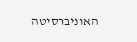האוניברסיטה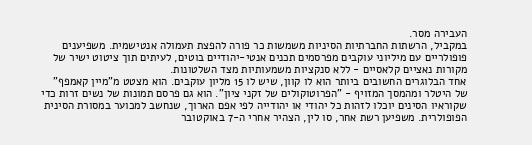העבירה מסר.
במקביל, הרשתות החברתיות הסיניות משמשות כר פורה להפצת תעמולה אנטישמית. משפיענים פופולריים עם מיליוני עוקבים מפרסמים תכנים אנטי-יהודיים בוטים, לעיתים תוך ציטוט ישיר של מקורות נאציים קלאסיים - ללא סנקציות משמעותיות מצד השלטונות.
אחד הבלוגרים החשובים ביותר הוא לו קוון, שיש לו 15 מליון עוקבים. הוא מצטט מ"מיין קאמפף" של היטלר ומהמסך המזויף - "הפרוטוקולים של זקני ציון". הוא גם פרסם תמונות של נשים זרות כדי שקוראיו הסינים יוכלו לזהות כל יהודי או יהודייה לפי אפם הארוך, שנחשב למכוער במסורת הסינית הפופולרית. משפיען רשת אחר, סו לין, הצהיר אחרי ה-7 באוקטובר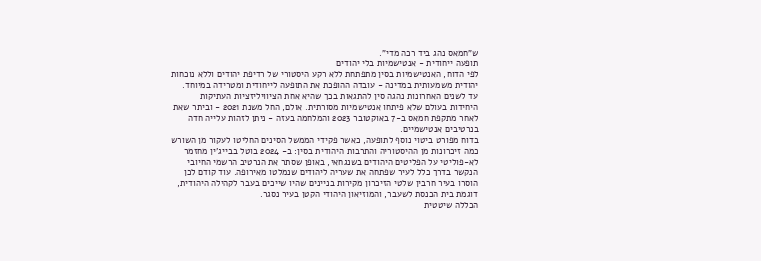ש"חמאס נהג ביד רכה מדי".
תופעה ייחודית - אנטישמיות בלי יהודים
לפי הדוח, האנטישמיות בסין מתפתחת ללא רקע היסטורי של רדיפת יהודים וללא נוכחות יהודית משמעותית במדינה - עובדה ההופכת את התופעה לייחודית ומטרידה במיוחד. עד לשנים האחרונות נהגה סין להתגאות בכך שהיא אחת הציוויליזציות העתיקות היחידות בעולם שלא פיתחו אנטישמיות מסורתית. אולם, החל משנת 2021 - וביתר שאת לאחר מתקפת חמאס ב-7 באוקטובר 2023 והמלחמה בעזה - ניתן לזהות עלייה חדה בנרטיבים אנטישמיים.
בדוח מפורט ביטוי נוסף לתופעה, כאשר פקידי הממשל הסינים החליטו לעקור מן השורש כמה זיכרונות מן ההיסטוריה והתרבות היהודית בסין: ב- 2024 בוטל בבייג'ין מחזמר לא-פוליטי על הפליטים היהודים בשנגחאי, באופן שסתר את הנרטיב הרשמי החיובי הנקשר בדרך כלל לעיר שפתחה את שעריה ליהודים שנמלטו מאירופה. עוד קודם לכן הוסרו בעיר חרבין שלטי הזיכרון מקירות בניינים שהיו שייכים בעבר לקהילה היהודית, דוגמת בית הכנסת לשעבר, והמוזיאון היהודי הקטן בעיר נסגר.
הכללה שיטטית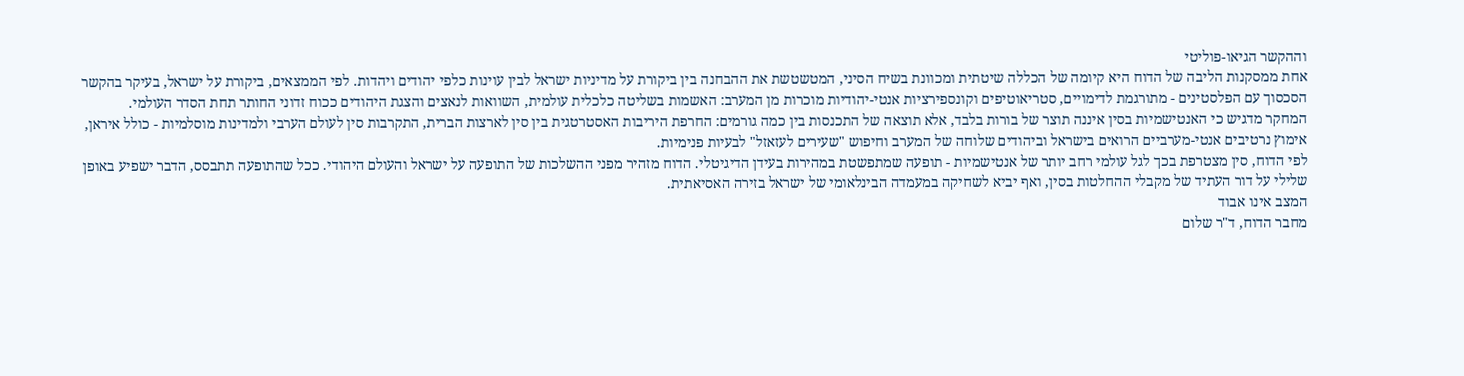וההקשר הגיאו-פוליטי
אחת ממסקנות הליבה של הדוח היא קיומה של הכללה שיטתית ומכוונת בשיח הסיני, המטשטשת את ההבחנה בין ביקורת על מדיניות ישראל לבין עוינות כלפי יהודים ויהדות. לפי הממצאים, ביקורת על ישראל, בעיקר בהקשר הסכסוך עם הפלסטינים - מתורגמת לדימויים, סטריאוטיפים וקונספירציות אנטי-יהודיות מוכרות מן המערב: האשמות בשליטה כלכלית עולמית, השוואות לנאצים והצגת היהודים ככוח זדוני החותר תחת הסדר העולמי.
המחקר מדגיש כי האנטישמיות בסין איננה תוצר של בורות בלבד, אלא תוצאה של התכנסות בין כמה גורמים: החרפת היריבות האסטרטגית בין סין לארצות הברית, התקרבות סין לעולם הערבי ולמדינות מוסלמיות - כולל איראן, אימוץ נרטיבים אנטי-מערביים הרואים בישראל וביהודים שלוחה של המערב וחיפוש "שעירים לעזאזל" לבעיות פנימיות.
לפי הדוח, סין מצטרפת בכך לגל עולמי רחב יותר של אנטישמיות - תופעה שמתפשטת במהירות בעידן הדיגיטלי. הדוח מזהיר מפני ההשלכות של התופעה על ישראל והעולם היהודי. ככל שהתופעה תתבסס, הדבר ישפיע באופן שלילי על דור העתיד של מקבלי ההחלטות בסין, ואף יביא לשחיקה במעמדה הבינלאומי של ישראל בזירה האסיאתית.
המצב אינו אבוד
מחבר הדוח, ד"ר שלום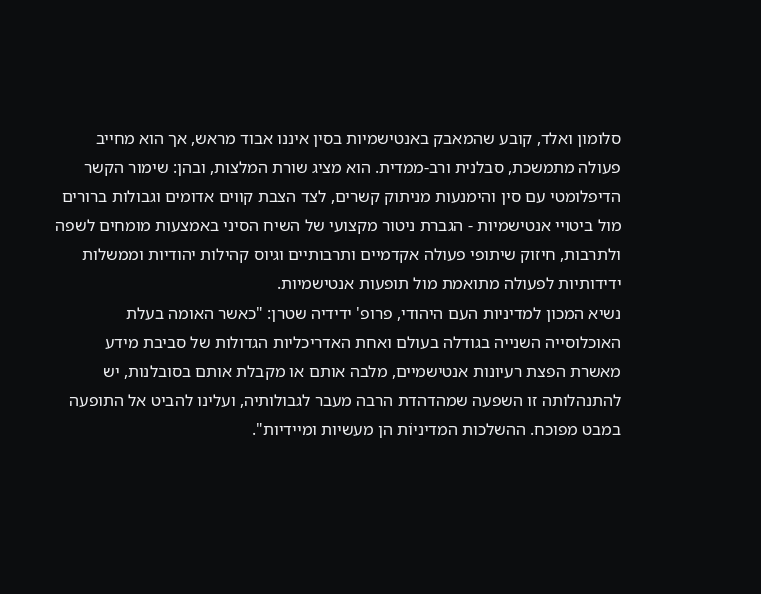סלומון ואלד, קובע שהמאבק באנטישמיות בסין איננו אבוד מראש, אך הוא מחייב פעולה מתמשכת, סבלנית ורב-ממדית. הוא מציג שורת המלצות, ובהן: שימור הקשר הדיפלומטי עם סין והימנעות מניתוק קשרים, לצד הצבת קווים אדומים וגבולות ברורים מול ביטויי אנטישמיות - הגברת ניטור מקצועי של השיח הסיני באמצעות מומחים לשפה ולתרבות, חיזוק שיתופי פעולה אקדמיים ותרבותיים וגיוס קהילות יהודיות וממשלות ידידותיות לפעולה מתואמת מול תופעות אנטישמיות.
נשיא המכון למדיניות העם היהודי, פרופ' ידידיה שטרן: "כאשר האומה בעלת האוכלוסייה השנייה בגודלה בעולם ואחת האדריכליות הגדולות של סביבת מידע מאשרת הפצת רעיונות אנטישמיים, מלבה אותם או מקבלת אותם בסובלנות, יש להתנהלותה זו השפעה שמהדהדת הרבה מעבר לגבולותיה, ועלינו להביט אל התופעה במבט מפוכח. ההשלכות המדיניוֹת הן מעשיות ומיידיות".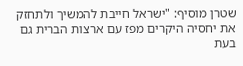שטרן מוסיף: "ישראל חייבת להמשיך ולתחזק את יחסיה היקרים מפז עם ארצות הברית גם בעת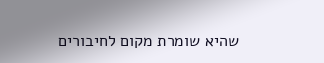שהיא שומרת מקום לחיבורים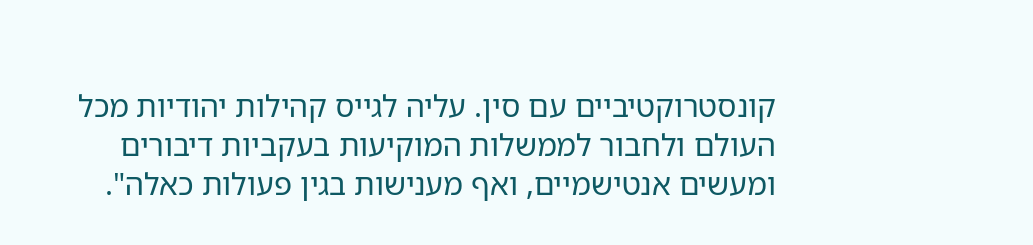קונסטרוקטיביים עם סין. עליה לגייס קהילות יהודיות מכל העולם ולחבור לממשלות המוקיעות בעקביות דיבורים ומעשים אנטישמיים, ואף מענישות בגין פעולות כאלה".